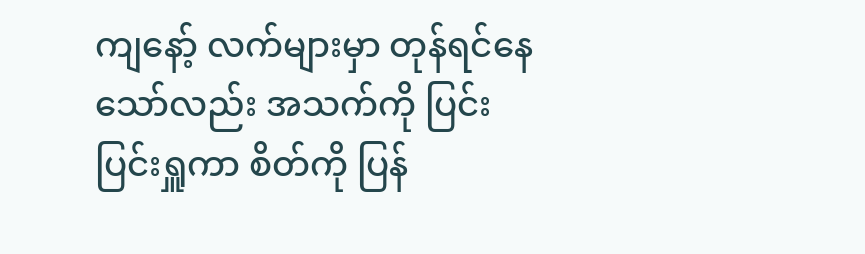ကျနော့် လက်များမှာ တုန်ရင်နေသော်လည်း အသက်ကို ပြင်းပြင်းရှူကာ စိတ်ကို ပြန်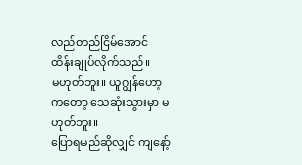လည်တည်ငြိမ်အောင် ထိန်းချုပ်လိုက်သည်။
မဟုတ်ဘူး။ ယူဂျွန်ဟော့ကတော့ သေဆုံးသွားမှာ မဟုတ်ဘူး။
ပြောရမည်ဆိုလျှင် ကျနော့်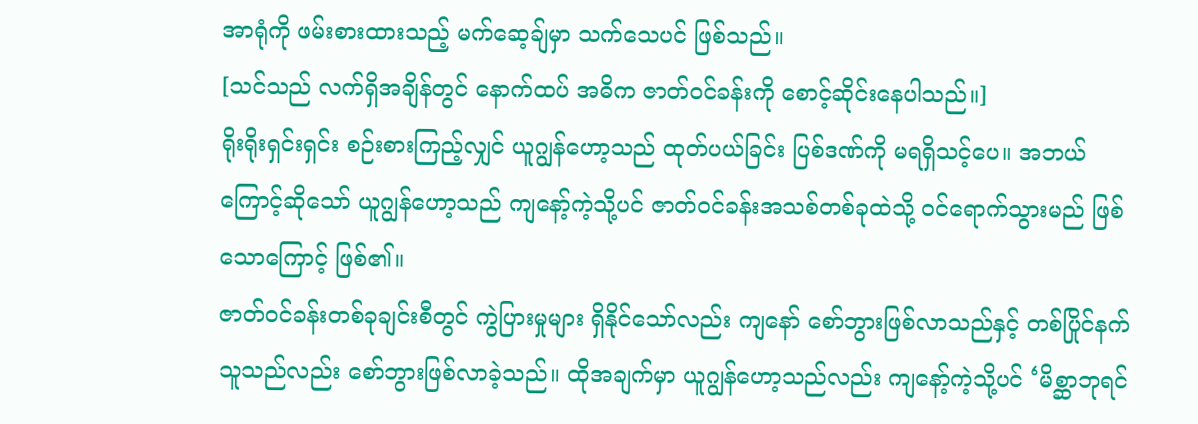အာရုံကို ဖမ်းစားထားသည့် မက်ဆေ့ချ်မှာ သက်သေပင် ဖြစ်သည်။
[သင်သည် လက်ရှိအချိန်တွင် နောက်ထပ် အဓိက ဇာတ်ဝင်ခန်းကို စောင့်ဆိုင်းနေပါသည်။]
ရိုးရိုးရှင်းရှင်း စဉ်းစားကြည့်လျှင် ယူဂျွန်ဟော့သည် ထုတ်ပယ်ခြင်း ပြစ်ဒဏ်ကို မရရှိသင့်ပေ။ အဘယ်ကြောင့်ဆိုသော် ယူဂျွန်ဟော့သည် ကျနော့်ကဲ့သို့ပင် ဇာတ်ဝင်ခန်းအသစ်တစ်ခုထဲသို့ ဝင်ရောက်သွားမည် ဖြစ်သောကြောင့် ဖြစ်၏။
ဇာတ်ဝင်ခန်းတစ်ခုချင်းစီတွင် ကွဲပြားမှုများ ရှိနိုင်သော်လည်း ကျနော် စော်ဘွားဖြစ်လာသည်နှင့် တစ်ပြိုင်နက် သူသည်လည်း စော်ဘွားဖြစ်လာခဲ့သည်။ ထိုအချက်မှာ ယူဂျွန်ဟော့သည်လည်း ကျနော့်ကဲ့သို့ပင် ‘မိစ္ဆာဘုရင်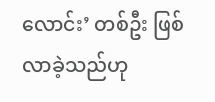လောင်း’ တစ်ဦး ဖြစ်လာခဲ့သည်ဟု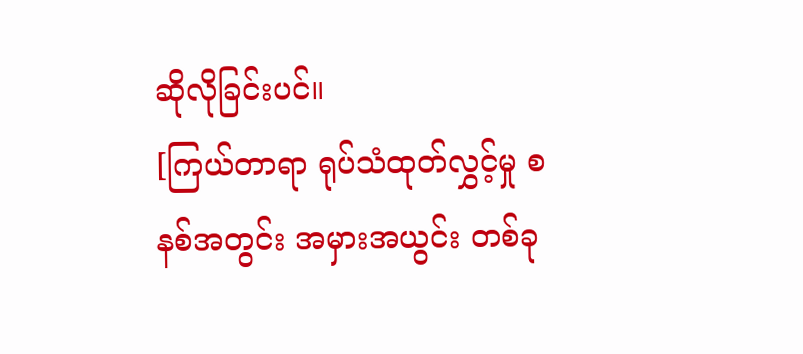ဆိုလိုခြင်းပင်။
[ကြယ်တာရာ ရုပ်သံထုတ်လွှင့်မှု စနစ်အတွင်း အမှားအယွင်း တစ်ခု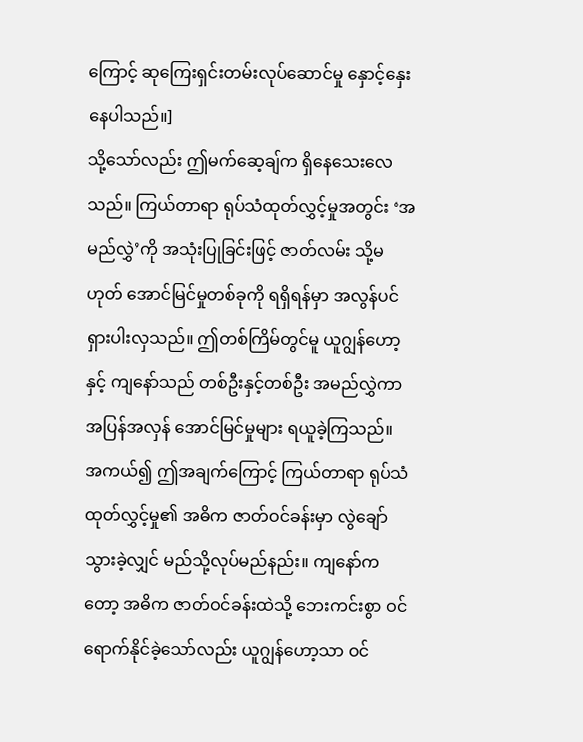ကြောင့် ဆုကြေးရှင်းတမ်းလုပ်ဆောင်မှု နှောင့်နှေးနေပါသည်။]
သို့သော်လည်း ဤမက်ဆေ့ချ်က ရှိနေသေးလေသည်။ ကြယ်တာရာ ရုပ်သံထုတ်လွှင့်မှုအတွင်း ‘အမည်လွှဲ’ကို အသုံးပြုခြင်းဖြင့် ဇာတ်လမ်း သို့မဟုတ် အောင်မြင်မှုတစ်ခုကို ရရှိရန်မှာ အလွန်ပင် ရှားပါးလှသည်။ ဤတစ်ကြိမ်တွင်မူ ယူဂျွန်ဟော့နှင့် ကျနော်သည် တစ်ဦးနှင့်တစ်ဦး အမည်လွှဲကာ အပြန်အလှန် အောင်မြင်မှုများ ရယူခဲ့ကြသည်။
အကယ်၍ ဤအချက်ကြောင့် ကြယ်တာရာ ရုပ်သံထုတ်လွှင့်မှု၏ အဓိက ဇာတ်ဝင်ခန်းမှာ လွဲချော်သွားခဲ့လျှင် မည်သို့လုပ်မည်နည်း။ ကျနော်ကတော့ အဓိက ဇာတ်ဝင်ခန်းထဲသို့ ဘေးကင်းစွာ ဝင်ရောက်နိုင်ခဲ့သော်လည်း ယူဂျွန်ဟော့သာ ဝင်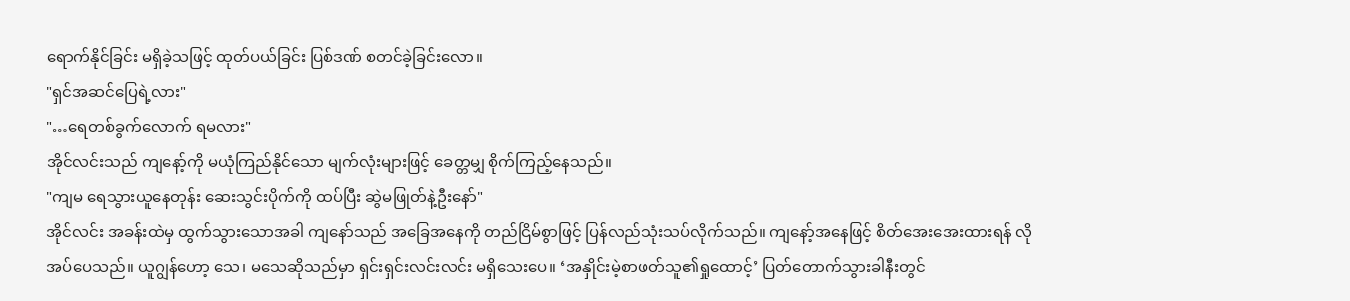ရောက်နိုင်ခြင်း မရှိခဲ့သဖြင့် ထုတ်ပယ်ခြင်း ပြစ်ဒဏ် စတင်ခဲ့ခြင်းလော။
"ရှင်အဆင်ပြေရဲ့လား"
"…ရေတစ်ခွက်လောက် ရမလား"
အိုင်လင်းသည် ကျနော့်ကို မယုံကြည်နိုင်သော မျက်လုံးများဖြင့် ခေတ္တမျှ စိုက်ကြည့်နေသည်။
"ကျမ ရေသွားယူနေတုန်း ဆေးသွင်းပိုက်ကို ထပ်ပြီး ဆွဲမဖြုတ်နဲ့ဦးနော်"
အိုင်လင်း အခန်းထဲမှ ထွက်သွားသောအခါ ကျနော်သည် အခြေအနေကို တည်ငြိမ်စွာဖြင့် ပြန်လည်သုံးသပ်လိုက်သည်။ ကျနော့်အနေဖြင့် စိတ်အေးအေးထားရန် လိုအပ်ပေသည်။ ယူဂျွန်ဟော့ သေ၊ မသေဆိုသည်မှာ ရှင်းရှင်းလင်းလင်း မရှိသေးပေ။ ‘အနှိုင်းမဲ့စာဖတ်သူ၏ရှုထောင့်’ ပြတ်တောက်သွားခါနီးတွင်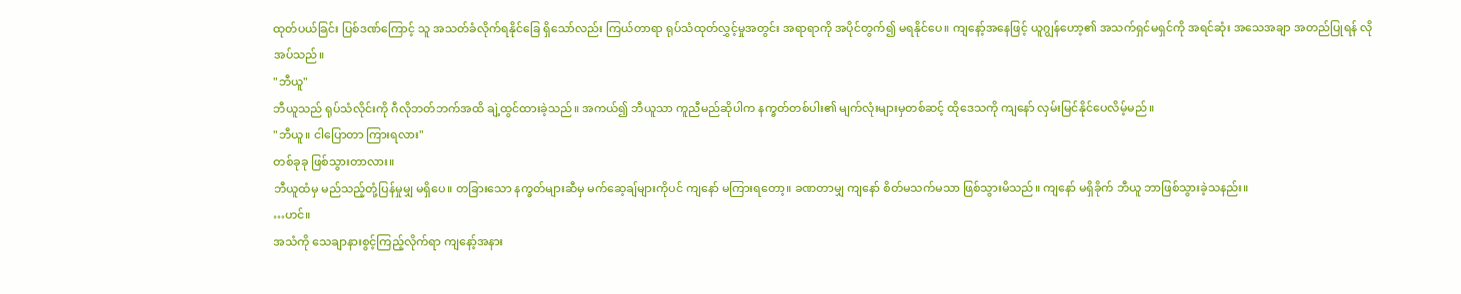ထုတ်ပယ်ခြင်း ပြစ်ဒဏ်ကြောင့် သူ အသတ်ခံလိုက်ရနိုင်ခြေ ရှိသော်လည်း ကြယ်တာရာ ရုပ်သံထုတ်လွှင့်မှုအတွင်း အရာရာကို အပိုင်တွက်၍ မရနိုင်ပေ။ ကျနော့်အနေဖြင့် ယူဂျွန်ဟော့၏ အသက်ရှင်မရှင်ကို အရင်ဆုံး အသေအချာ အတည်ပြုရန် လိုအပ်သည်။
"ဘီယူ"
ဘီယူသည် ရုပ်သံလိုင်းကို ဂီလိုဘတ်ဘက်အထိ ချဲ့ထွင်ထားခဲ့သည်။ အကယ်၍ ဘီယူသာ ကူညီမည်ဆိုပါက နက္ခတ်တစ်ပါး၏ မျက်လုံးများမှတစ်ဆင့် ထိုဒေသကို ကျနော် လှမ်းမြင်နိုင်ပေလိမ့်မည်။
"ဘီယူ။ ငါပြောတာ ကြားရလား"
တစ်ခုခု ဖြစ်သွားတာလား။
ဘီယူထံမှ မည်သည့်တုံ့ပြန်မှုမျှ မရှိပေ။ တခြားသော နက္ခတ်များဆီမှ မက်ဆေ့ချ်များကိုပင် ကျနော် မကြားရတော့။ ခဏတာမျှ ကျနော် စိတ်မသက်မသာ ဖြစ်သွားမိသည်။ ကျနော် မရှိခိုက် ဘီယူ ဘာဖြစ်သွားခဲ့သနည်း။
…ဟင်။
အသံကို သေချာနားစွင့်ကြည့်လိုက်ရာ ကျနော့်အနား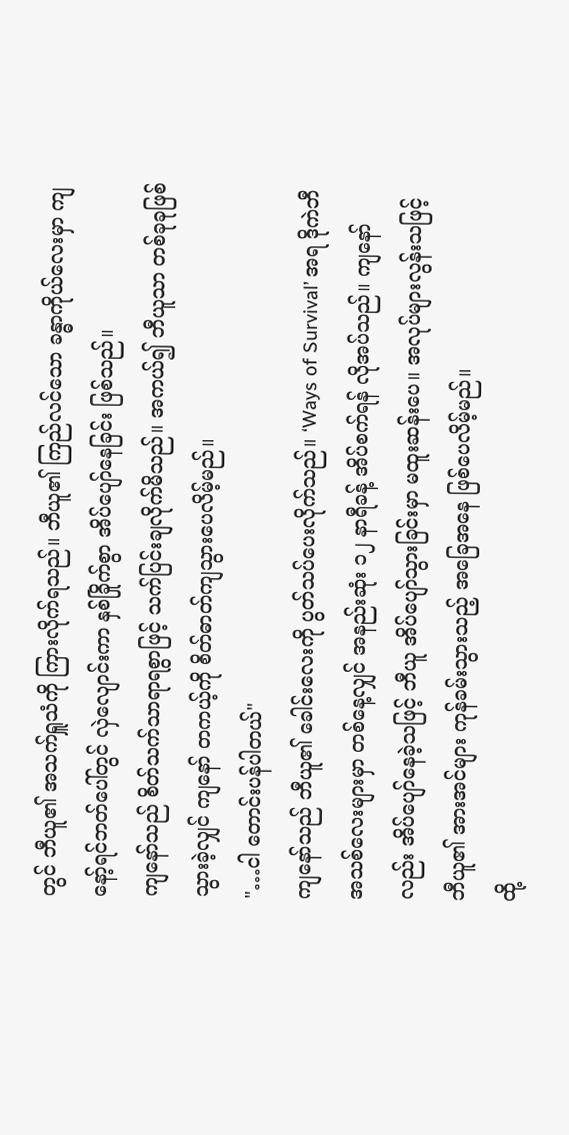တွင် ဘီယူ၏ အသက်ရှူသံကို ကြားလိုက်ရသည်။ ဘီယူ၏ ကြည်လင်သော ခန္ဓာကိုယ်လေးမှာ ကျနော့်ရင်ဘတ်ပေါ်တွင် လှဲလျောင်းကာ နှစ်ခြိုက်စွာ အိပ်ပျော်နေခြင်း ဖြစ်သည်။
ကျနော်သည် စိတ်သက်သာရာရစွာဖြင့် သက်ပြင်းချလိုက်မိသည်။ အကယ်၍ ဘီယူသာ တစ်ခုခုဖြစ်သွားခဲ့လျှင် ကျနော် တကယ့်ကို စိတ်ဓာတ်ကျသွားပေလိမ့်မည်။
"…ငါ တောင်းပန်ပါတယ်"
ကျနော်သည် ဘီယူ၏ ခေါင်းလေးကို ပွတ်သပ်ပေးလိုက်သည်။ ‘Ways of Survival’ အရ ဒိုကဲဘီအသစ်လေးများမှာ တစ်နေ့လျှင် အနည်းဆုံး ၁၂ နာရီခန့် အိပ်စက်ရန် လိုအပ်သည်။ ကျနော်လည်း အိပ်ပျော်နေခဲ့သဖြင့် ဘီယူ အိပ်ပျော်သွားခြင်းမှာ မထူးဆန်းပေ။ အလုပ်များလွန်းသဖြင့် ဘီယူ၏ အားအင်များ ကုန်ခမ်းသွားသည့် အခြေအနေ ဖြစ်ပေလိမ့်မည်။
ထို့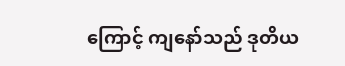ကြောင့် ကျနော်သည် ဒုတိယ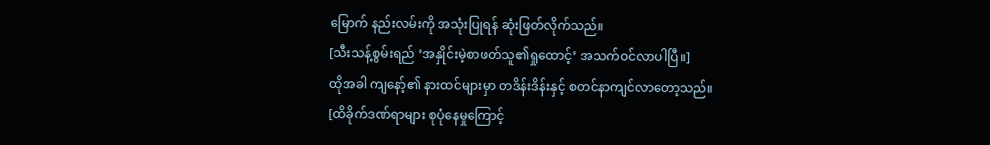မြောက် နည်းလမ်းကို အသုံးပြုရန် ဆုံးဖြတ်လိုက်သည်။
[သီးသန့်စွမ်းရည် ‘အနှိုင်းမဲ့စာဖတ်သူ၏ရှုထောင့်’ အသက်ဝင်လာပါပြီ။]
ထိုအခါ ကျနော့်၏ နားထင်များမှာ တဒိန်းဒိန်းနှင့် စတင်နာကျင်လာတော့သည်။
[ထိခိုက်ဒဏ်ရာများ စုပုံနေမှုကြောင့်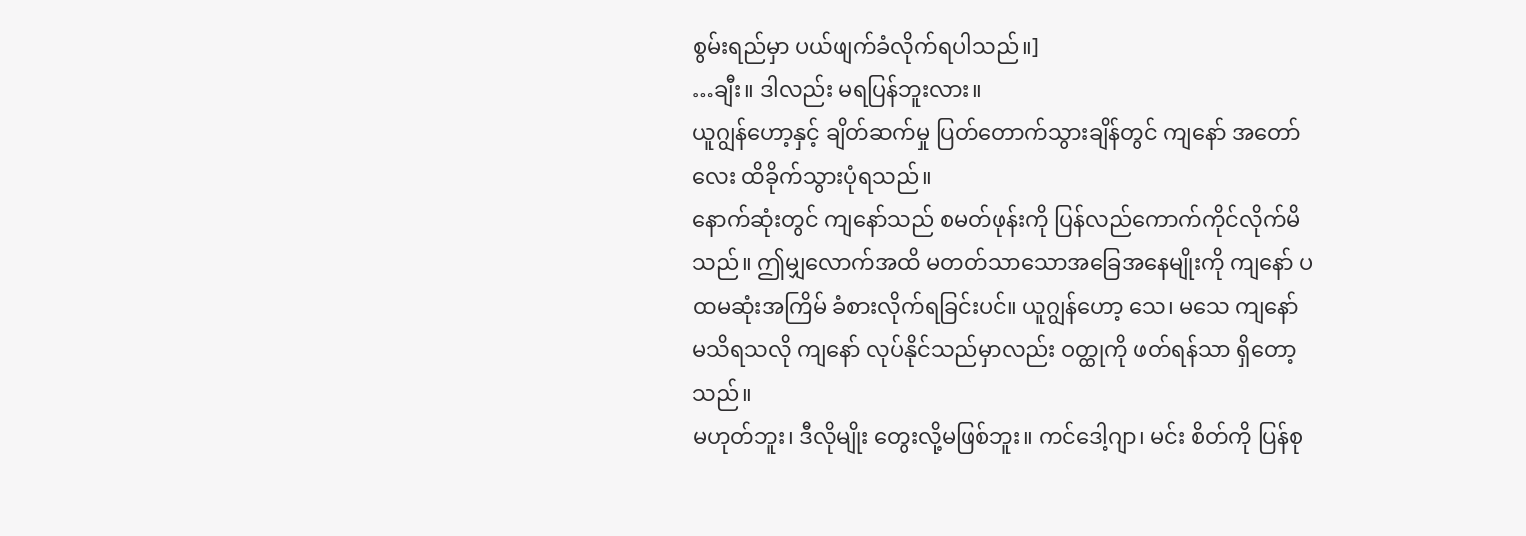စွမ်းရည်မှာ ပယ်ဖျက်ခံလိုက်ရပါသည်။]
…ချီး။ ဒါလည်း မရပြန်ဘူးလား။
ယူဂျွန်ဟော့နှင့် ချိတ်ဆက်မှု ပြတ်တောက်သွားချိန်တွင် ကျနော် အတော်လေး ထိခိုက်သွားပုံရသည်။
နောက်ဆုံးတွင် ကျနော်သည် စမတ်ဖုန်းကို ပြန်လည်ကောက်ကိုင်လိုက်မိသည်။ ဤမျှလောက်အထိ မတတ်သာသောအခြေအနေမျိုးကို ကျနော် ပထမဆုံးအကြိမ် ခံစားလိုက်ရခြင်းပင်။ ယူဂျွန်ဟော့ သေ၊ မသေ ကျနော် မသိရသလို ကျနော် လုပ်နိုင်သည်မှာလည်း ဝတ္ထုကို ဖတ်ရန်သာ ရှိတော့သည်။
မဟုတ်ဘူး၊ ဒီလိုမျိုး တွေးလို့မဖြစ်ဘူး။ ကင်ဒေါ့ဂျာ၊ မင်း စိတ်ကို ပြန်စု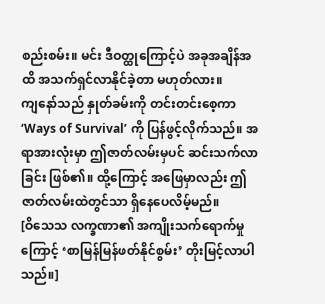စည်းစမ်း။ မင်း ဒီဝတ္ထုကြောင့်ပဲ အခုအချိန်အထိ အသက်ရှင်လာနိုင်ခဲ့တာ မဟုတ်လား။
ကျနော်သည် နှုတ်ခမ်းကို တင်းတင်းစေ့ကာ ‘Ways of Survival’ ကို ပြန်ဖွင့်လိုက်သည်။ အရာအားလုံးမှာ ဤဇာတ်လမ်းမှပင် ဆင်းသက်လာခြင်း ဖြစ်၏။ ထို့ကြောင့် အဖြေမှာလည်း ဤဇာတ်လမ်းထဲတွင်သာ ရှိနေပေလိမ့်မည်။
[ဝိသေသ လက္ခဏာ၏ အကျိုးသက်ရောက်မှုကြောင့် ‘စာမြန်မြန်ဖတ်နိုင်စွမ်း’ တိုးမြင့်လာပါသည်။]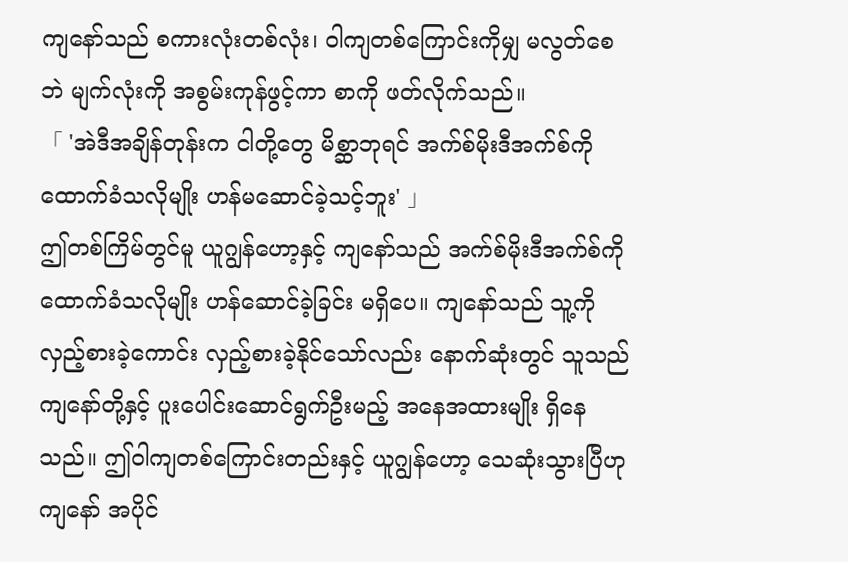ကျနော်သည် စကားလုံးတစ်လုံး၊ ဝါကျတစ်ကြောင်းကိုမျှ မလွတ်စေဘဲ မျက်လုံးကို အစွမ်းကုန်ဖွင့်ကာ စာကို ဖတ်လိုက်သည်။
「 'အဲဒီအချိန်တုန်းက ငါတို့တွေ မိစ္ဆာဘုရင် အက်စ်မိုးဒီအက်စ်ကို ထောက်ခံသလိုမျိုး ဟန်မဆောင်ခဲ့သင့်ဘူး' 」
ဤတစ်ကြိမ်တွင်မူ ယူဂျွန်ဟော့နှင့် ကျနော်သည် အက်စ်မိုးဒီအက်စ်ကို ထောက်ခံသလိုမျိုး ဟန်ဆောင်ခဲ့ခြင်း မရှိပေ။ ကျနော်သည် သူ့ကို လှည့်စားခဲ့ကောင်း လှည့်စားခဲ့နိုင်သော်လည်း နောက်ဆုံးတွင် သူသည် ကျနော်တို့နှင့် ပူးပေါင်းဆောင်ရွက်ဦးမည့် အနေအထားမျိုး ရှိနေသည်။ ဤဝါကျတစ်ကြောင်းတည်းနှင့် ယူဂျွန်ဟော့ သေဆုံးသွားပြီဟု ကျနော် အပိုင်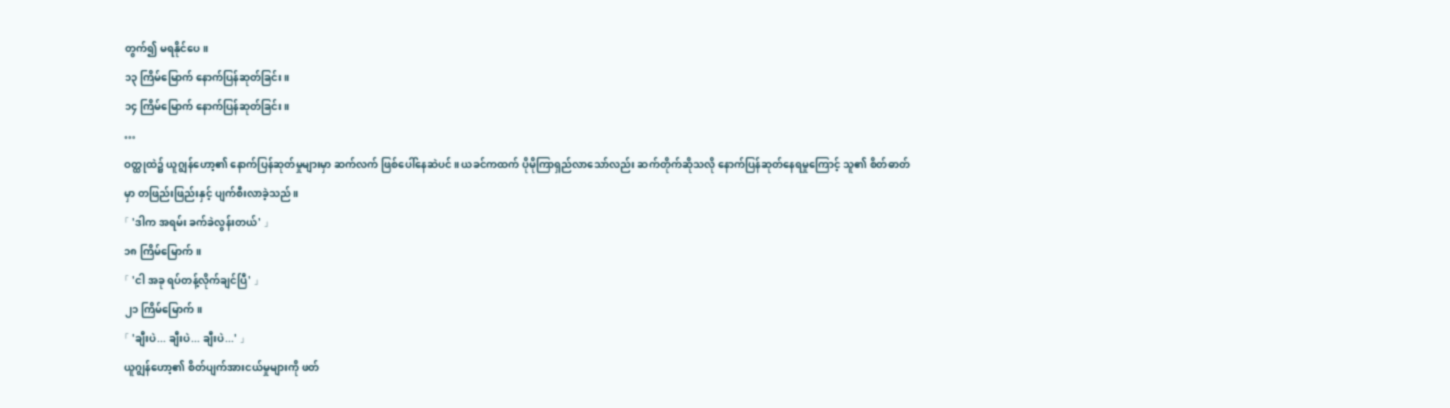တွက်၍ မရနိုင်ပေ။
၁၃ ကြိမ်မြောက် နောက်ပြန်ဆုတ်ခြင်း။
၁၄ ကြိမ်မြောက် နောက်ပြန်ဆုတ်ခြင်း။
…
ဝတ္ထုထဲ၌ ယူဂျွန်ဟော့၏ နောက်ပြန်ဆုတ်မှုများမှာ ဆက်လက် ဖြစ်ပေါ်နေဆဲပင်။ ယခင်ကထက် ပိုမိုကြာရှည်လာသော်လည်း ဆက်တိုက်ဆိုသလို နောက်ပြန်ဆုတ်နေရမှုကြောင့် သူ၏ စိတ်ဓာတ်မှာ တဖြည်းဖြည်းနှင့် ပျက်စီးလာခဲ့သည်။
「 'ဒါက အရမ်း ခက်ခဲလွန်းတယ်' 」
၁၈ ကြိမ်မြောက်။
「 'ငါ အခု ရပ်တန့်လိုက်ချင်ပြီ' 」
၂၁ ကြိမ်မြောက်။
「 'ချီးပဲ... ချီးပဲ... ချီးပဲ...' 」
ယူဂျွန်ဟော့၏ စိတ်ပျက်အားငယ်မှုများကို ဖတ်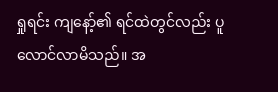ရှုရင်း ကျနော့်၏ ရင်ထဲတွင်လည်း ပူလောင်လာမိသည်။ အ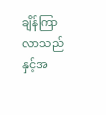ချိန်ကြာလာသည်နှင့်အ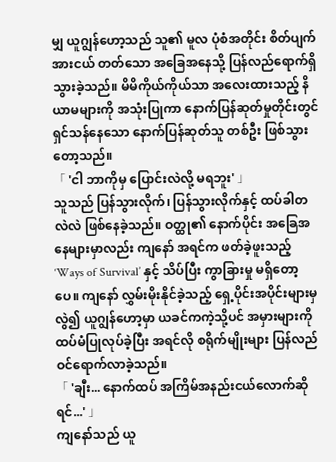မျှ ယူဂျွန်ဟော့သည် သူ၏ မူလ ပုံစံအတိုင်း စိတ်ပျက်အားငယ် တတ်သော အခြေအနေသို့ ပြန်လည်ရောက်ရှိသွားခဲ့သည်။ မိမိကိုယ်ကိုယ်သာ အလေးထားသည့် နိယာမများကို အသုံးပြုကာ နောက်ပြန်ဆုတ်မှုတိုင်းတွင် ရှင်သန်နေသော နောက်ပြန်ဆုတ်သူ တစ်ဦး ဖြစ်သွားတော့သည်။
「 'ငါ ဘာကိုမှ ပြောင်းလဲလို့ မရဘူး' 」
သူသည် ပြန်သွားလိုက်၊ ပြန်သွားလိုက်နှင့် ထပ်ခါတလဲလဲ ဖြစ်နေခဲ့သည်။ ဝတ္ထု၏ နောက်ပိုင်း အခြေအနေများမှာလည်း ကျနော် အရင်က ဖတ်ခဲ့ဖူးသည့် ‘Ways of Survival’ နှင့် သိပ်ပြီး ကွာခြားမှု မရှိတော့ပေ။ ကျနော် လွှမ်းမိုးနိုင်ခဲ့သည့် ရှေ့ပိုင်းအပိုင်းများမှလွဲ၍ ယူဂျွန်ဟော့မှာ ယခင်ကကဲ့သို့ပင် အမှားများကို ထပ်မံပြုလုပ်ခဲ့ပြီး အရင်လို စရိုက်မျိုးများ ပြန်လည်ဝင်ရောက်လာခဲ့သည်။
「 'ချီး... နောက်ထပ် အကြိမ်အနည်းငယ်လောက်ဆိုရင်...' 」
ကျနော်သည် ယူ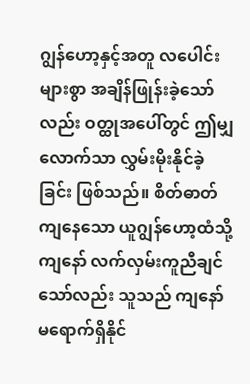ဂျွန်ဟော့နှင့်အတူ လပေါင်းများစွာ အချိန်ဖြုန်းခဲ့သော်လည်း ဝတ္ထုအပေါ်တွင် ဤမျှလောက်သာ လွှမ်းမိုးနိုင်ခဲ့ခြင်း ဖြစ်သည်။ စိတ်ဓာတ်ကျနေသော ယူဂျွန်ဟော့ထံသို့ ကျနော် လက်လှမ်းကူညီချင်သော်လည်း သူသည် ကျနော် မရောက်ရှိနိုင်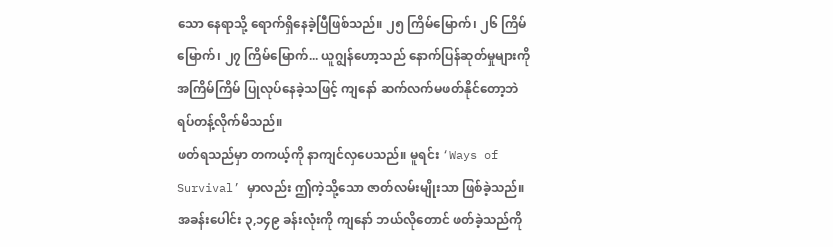သော နေရာသို့ ရောက်ရှိနေခဲ့ပြီဖြစ်သည်။ ၂၅ ကြိမ်မြောက်၊ ၂၆ ကြိမ်မြောက်၊ ၂၇ ကြိမ်မြောက်... ယူဂျွန်ဟော့သည် နောက်ပြန်ဆုတ်မှုများကို အကြိမ်ကြိမ် ပြုလုပ်နေခဲ့သဖြင့် ကျနော် ဆက်လက်မဖတ်နိုင်တော့ဘဲ ရပ်တန့်လိုက်မိသည်။
ဖတ်ရသည်မှာ တကယ့်ကို နာကျင်လှပေသည်။ မူရင်း ‘Ways of Survival’ မှာလည်း ဤကဲ့သို့သော ဇာတ်လမ်းမျိုးသာ ဖြစ်ခဲ့သည်။ အခန်းပေါင်း ၃,၁၄၉ ခန်းလုံးကို ကျနော် ဘယ်လိုတောင် ဖတ်ခဲ့သည်ကို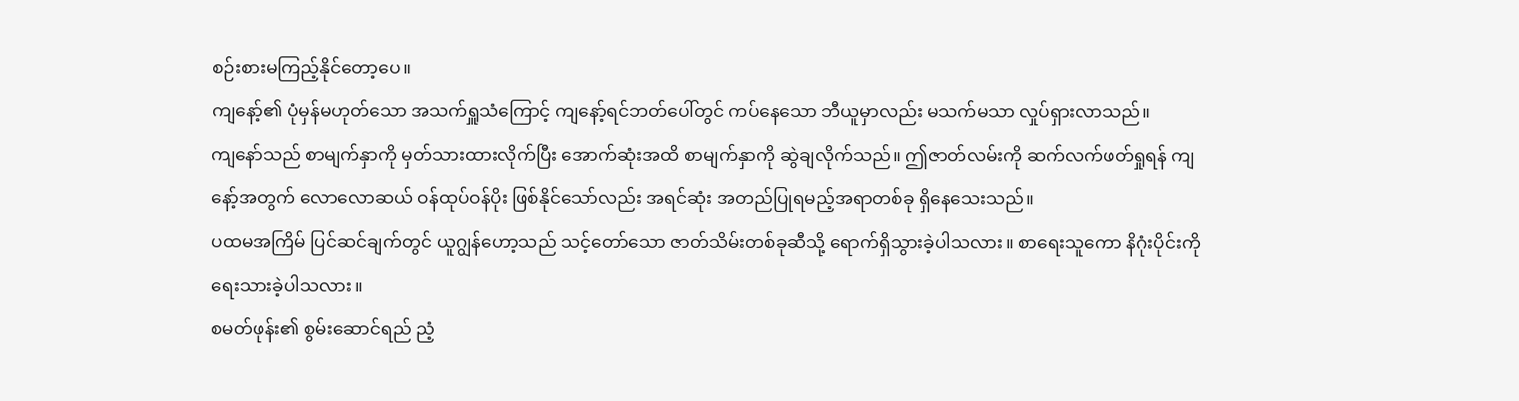စဉ်းစားမကြည့်နိုင်တော့ပေ။
ကျနော့်၏ ပုံမှန်မဟုတ်သော အသက်ရှူသံကြောင့် ကျနော့်ရင်ဘတ်ပေါ်တွင် ကပ်နေသော ဘီယူမှာလည်း မသက်မသာ လှုပ်ရှားလာသည်။
ကျနော်သည် စာမျက်နှာကို မှတ်သားထားလိုက်ပြီး အောက်ဆုံးအထိ စာမျက်နှာကို ဆွဲချလိုက်သည်။ ဤဇာတ်လမ်းကို ဆက်လက်ဖတ်ရှုရန် ကျနော့်အတွက် လောလောဆယ် ဝန်ထုပ်ဝန်ပိုး ဖြစ်နိုင်သော်လည်း အရင်ဆုံး အတည်ပြုရမည့်အရာတစ်ခု ရှိနေသေးသည်။
ပထမအကြိမ် ပြင်ဆင်ချက်တွင် ယူဂျွန်ဟော့သည် သင့်တော်သော ဇာတ်သိမ်းတစ်ခုဆီသို့ ရောက်ရှိသွားခဲ့ပါသလား။ စာရေးသူကော နိဂုံးပိုင်းကို ရေးသားခဲ့ပါသလား။
စမတ်ဖုန်း၏ စွမ်းဆောင်ရည် ညံ့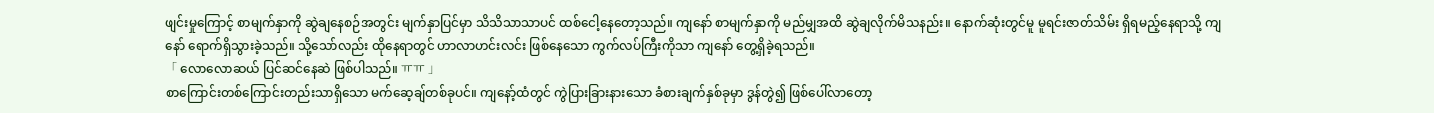ဖျင်းမှုကြောင့် စာမျက်နှာကို ဆွဲချနေစဉ်အတွင်း မျက်နှာပြင်မှာ သိသိသာသာပင် ထစ်ငေါ့နေတော့သည်။ ကျနော် စာမျက်နှာကို မည်မျှအထိ ဆွဲချလိုက်မိသနည်း။ နောက်ဆုံးတွင်မူ မူရင်းဇာတ်သိမ်း ရှိရမည့်နေရာသို့ ကျနော် ရောက်ရှိသွားခဲ့သည်။ သို့သော်လည်း ထိုနေရာတွင် ဟာလာဟင်းလင်း ဖြစ်နေသော ကွက်လပ်ကြီးကိုသာ ကျနော် တွေ့ရှိခဲ့ရသည်။
「 လောလောဆယ် ပြင်ဆင်နေဆဲ ဖြစ်ပါသည်။ ㅠㅠ 」
စာကြောင်းတစ်ကြောင်းတည်းသာရှိသော မက်ဆေ့ချ်တစ်ခုပင်။ ကျနော့်ထံတွင် ကွဲပြားခြားနားသော ခံစားချက်နှစ်ခုမှာ ဒွန်တွဲ၍ ဖြစ်ပေါ်လာတော့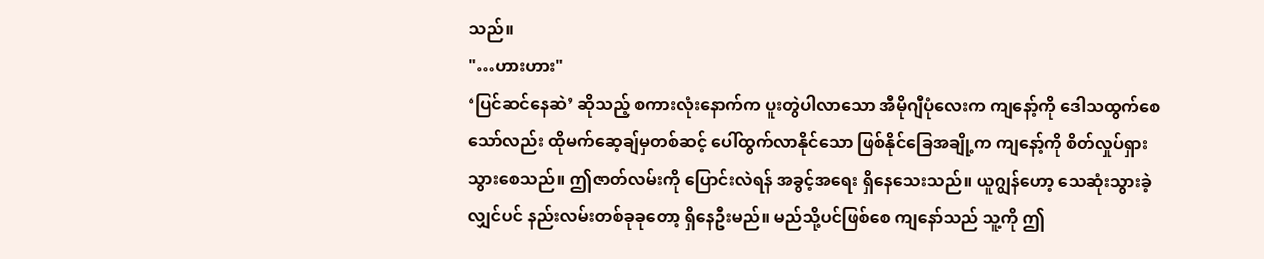သည်။
"…ဟားဟား"
‘ပြင်ဆင်နေဆဲ’ ဆိုသည့် စကားလုံးနောက်က ပူးတွဲပါလာသော အီမိုဂျီပုံလေးက ကျနော့်ကို ဒေါသထွက်စေသော်လည်း ထိုမက်ဆေ့ချ်မှတစ်ဆင့် ပေါ်ထွက်လာနိုင်သော ဖြစ်နိုင်ခြေအချို့က ကျနော့်ကို စိတ်လှုပ်ရှားသွားစေသည်။ ဤဇာတ်လမ်းကို ပြောင်းလဲရန် အခွင့်အရေး ရှိနေသေးသည်။ ယူဂျွန်ဟော့ သေဆုံးသွားခဲ့လျှင်ပင် နည်းလမ်းတစ်ခုခုတော့ ရှိနေဦးမည်။ မည်သို့ပင်ဖြစ်စေ ကျနော်သည် သူ့ကို ဤ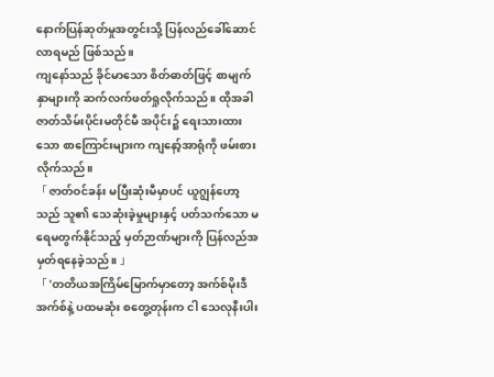နောက်ပြန်ဆုတ်မှုအတွင်းသို့ ပြန်လည်ခေါ်ဆောင်လာရမည် ဖြစ်သည်။
ကျနော်သည် ခိုင်မာသော စိတ်ဓာတ်ဖြင့် စာမျက်နှာများကို ဆက်လက်ဖတ်ရှုလိုက်သည်။ ထိုအခါ ဇာတ်သိမ်းပိုင်းမတိုင်မီ အပိုင်း၌ ရေးသားထားသော စာကြောင်းများက ကျနော့်အာရုံကို ဖမ်းစားလိုက်သည်။
「 ဇာတ်ဝင်ခန်း မပြီးဆုံးမီမှာပင် ယူဂျွန်ဟော့သည် သူ၏ သေဆုံးခဲ့မှုများနှင့် ပတ်သက်သော မရေမတွက်နိုင်သည့် မှတ်ဉာဏ်များကို ပြန်လည်အမှတ်ရနေခဲ့သည်။ 」
「 'တတိယအကြိမ်မြောက်မှာတော့ အက်စ်မိုးဒီအက်စ်နဲ့ ပထမဆုံး စတွေ့တုန်းက ငါ သေလုနီးပါး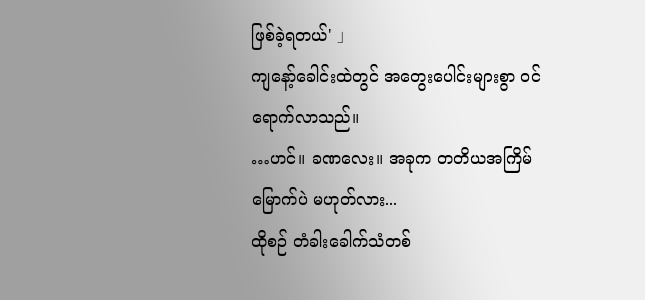ဖြစ်ခဲ့ရတယ်' 」
ကျနော့်ခေါင်းထဲတွင် အတွေးပေါင်းများစွာ ဝင်ရောက်လာသည်။
…ဟင်။ ခဏလေး။ အခုက တတိယအကြိမ်မြောက်ပဲ မဟုတ်လား...
ထိုစဉ် တံခါးခေါက်သံတစ်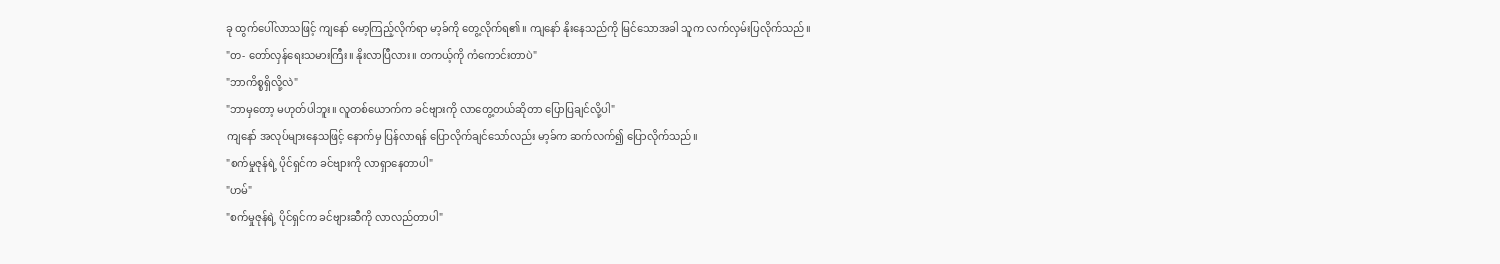ခု ထွက်ပေါ်လာသဖြင့် ကျနော် မော့ကြည့်လိုက်ရာ မာ့ခ်ကို တွေ့လိုက်ရ၏။ ကျနော် နိုးနေသည်ကို မြင်သောအခါ သူက လက်လှမ်းပြလိုက်သည်။
"တ- တော်လှန်ရေးသမားကြီး။ နိုးလာပြီလား။ တကယ့်ကို ကံကောင်းတာပဲ"
"ဘာကိစ္စရှိလို့လဲ"
"ဘာမှတော့ မဟုတ်ပါဘူး။ လူတစ်ယောက်က ခင်ဗျားကို လာတွေ့တယ်ဆိုတာ ပြောပြချင်လို့ပါ"
ကျနော် အလုပ်များနေသဖြင့် နောက်မှ ပြန်လာရန် ပြောလိုက်ချင်သော်လည်း မာ့ခ်က ဆက်လက်၍ ပြောလိုက်သည်။
"စက်မှုဇုန်ရဲ့ ပိုင်ရှင်က ခင်ဗျားကို လာရှာနေတာပါ"
"ဟမ်"
"စက်မှုဇုန်ရဲ့ ပိုင်ရှင်က ခင်ဗျားဆီကို လာလည်တာပါ"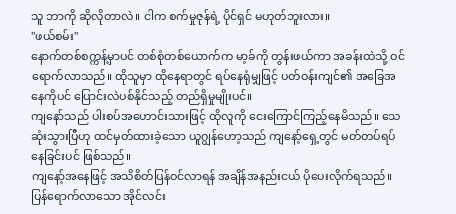သူ ဘာကို ဆိုလိုတာလဲ။ ငါက စက်မှုဇုန်ရဲ့ ပိုင်ရှင် မဟုတ်ဘူးလား။
"ဖယ်စမ်း"
နောက်တစ်စက္ကန့်မှာပင် တစ်စုံတစ်ယောက်က မာ့ခ်ကို တွန်းဖယ်ကာ အခန်းထဲသို့ ဝင်ရောက်လာသည်။ ထိုသူမှာ ထိုနေရာတွင် ရပ်နေရုံမျှဖြင့် ပတ်ဝန်းကျင်၏ အခြေအနေကိုပင် ပြောင်းလဲပစ်နိုင်သည့် တည်ရှိမှုမျိုးပင်။
ကျနော်သည် ပါးစပ်အဟောင်းသားဖြင့် ထိုလူကို ငေးကြောင်ကြည့်နေမိသည်။ သေဆုံးသွားပြီဟု ထင်မှတ်ထားခဲ့သော ယူဂျွန်ဟော့သည် ကျနော့်ရှေ့တွင် မတ်တပ်ရပ်နေခြင်းပင် ဖြစ်သည်။
ကျနော့်အနေဖြင့် အသိစိတ်ပြန်ဝင်လာရန် အချိန်အနည်းငယ် ပိုပေးလိုက်ရသည်။ ပြန်ရောက်လာသော အိုင်လင်း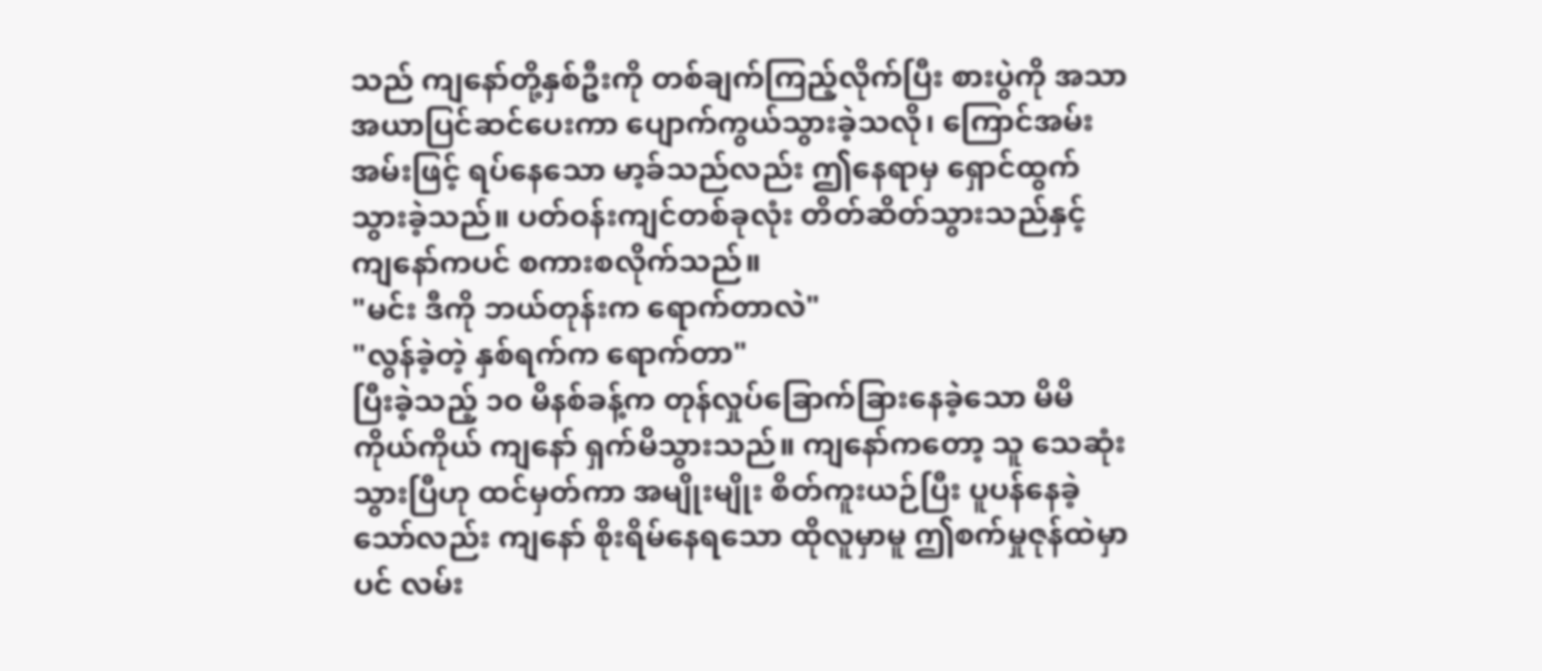သည် ကျနော်တို့နှစ်ဦးကို တစ်ချက်ကြည့်လိုက်ပြီး စားပွဲကို အသာအယာပြင်ဆင်ပေးကာ ပျောက်ကွယ်သွားခဲ့သလို၊ ကြောင်အမ်းအမ်းဖြင့် ရပ်နေသော မာ့ခ်သည်လည်း ဤနေရာမှ ရှောင်ထွက်သွားခဲ့သည်။ ပတ်ဝန်းကျင်တစ်ခုလုံး တိတ်ဆိတ်သွားသည်နှင့် ကျနော်ကပင် စကားစလိုက်သည်။
"မင်း ဒီကို ဘယ်တုန်းက ရောက်တာလဲ"
"လွန်ခဲ့တဲ့ နှစ်ရက်က ရောက်တာ"
ပြီးခဲ့သည့် ၁၀ မိနစ်ခန့်က တုန်လှုပ်ခြောက်ခြားနေခဲ့သော မိမိကိုယ်ကိုယ် ကျနော် ရှက်မိသွားသည်။ ကျနော်ကတော့ သူ သေဆုံးသွားပြီဟု ထင်မှတ်ကာ အမျိုးမျိုး စိတ်ကူးယဉ်ပြီး ပူပန်နေခဲ့သော်လည်း ကျနော် စိုးရိမ်နေရသော ထိုလူမှာမူ ဤစက်မှုဇုန်ထဲမှာပင် လမ်း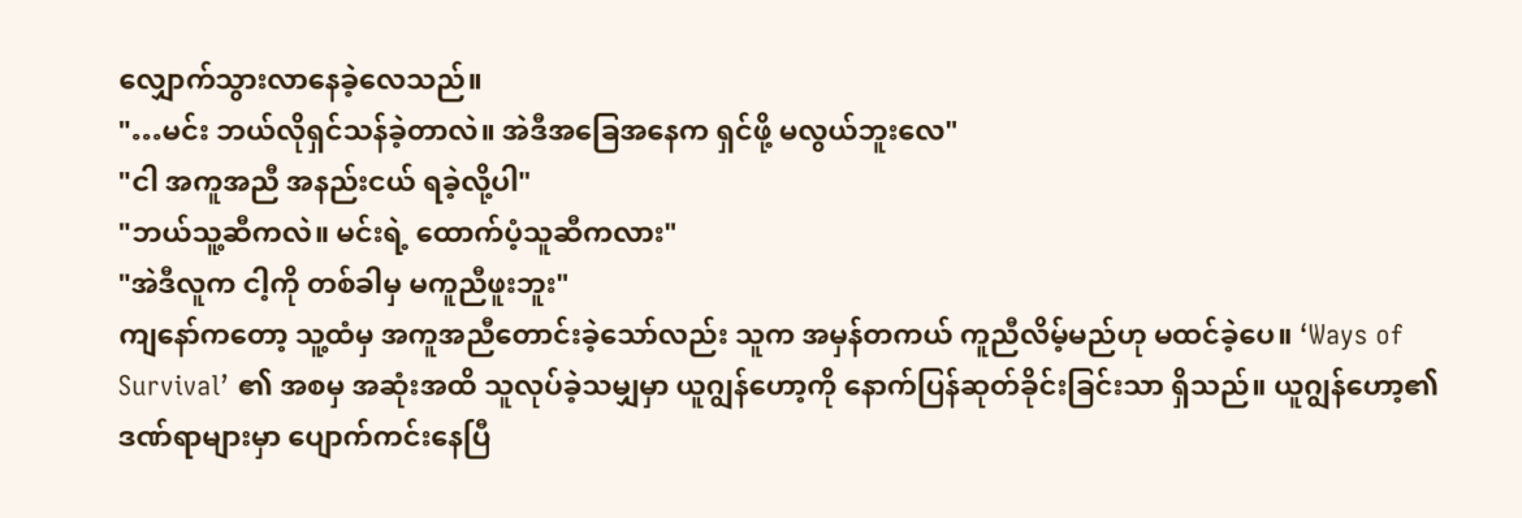လျှောက်သွားလာနေခဲ့လေသည်။
"…မင်း ဘယ်လိုရှင်သန်ခဲ့တာလဲ။ အဲဒီအခြေအနေက ရှင်ဖို့ မလွယ်ဘူးလေ"
"ငါ အကူအညီ အနည်းငယ် ရခဲ့လို့ပါ"
"ဘယ်သူ့ဆီကလဲ။ မင်းရဲ့ ထောက်ပံ့သူဆီကလား"
"အဲဒီလူက ငါ့ကို တစ်ခါမှ မကူညီဖူးဘူး"
ကျနော်ကတော့ သူ့ထံမှ အကူအညီတောင်းခဲ့သော်လည်း သူက အမှန်တကယ် ကူညီလိမ့်မည်ဟု မထင်ခဲ့ပေ။ ‘Ways of Survival’ ၏ အစမှ အဆုံးအထိ သူလုပ်ခဲ့သမျှမှာ ယူဂျွန်ဟော့ကို နောက်ပြန်ဆုတ်ခိုင်းခြင်းသာ ရှိသည်။ ယူဂျွန်ဟော့၏ ဒဏ်ရာများမှာ ပျောက်ကင်းနေပြီ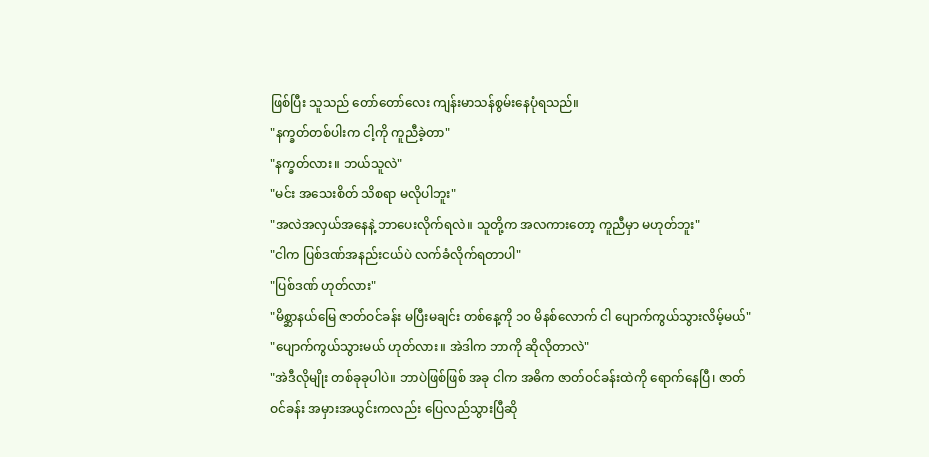ဖြစ်ပြီး သူသည် တော်တော်လေး ကျန်းမာသန်စွမ်းနေပုံရသည်။
"နက္ခတ်တစ်ပါးက ငါ့ကို ကူညီခဲ့တာ"
"နက္ခတ်လား။ ဘယ်သူလဲ"
"မင်း အသေးစိတ် သိစရာ မလိုပါဘူး"
"အလဲအလှယ်အနေနဲ့ ဘာပေးလိုက်ရလဲ။ သူတို့က အလကားတော့ ကူညီမှာ မဟုတ်ဘူး"
"ငါက ပြစ်ဒဏ်အနည်းငယ်ပဲ လက်ခံလိုက်ရတာပါ"
"ပြစ်ဒဏ် ဟုတ်လား"
"မိစ္ဆာနယ်မြေ ဇာတ်ဝင်ခန်း မပြီးမချင်း တစ်နေ့ကို ၁၀ မိနစ်လောက် ငါ ပျောက်ကွယ်သွားလိမ့်မယ်"
"ပျောက်ကွယ်သွားမယ် ဟုတ်လား။ အဲဒါက ဘာကို ဆိုလိုတာလဲ"
"အဲဒီလိုမျိုး တစ်ခုခုပါပဲ။ ဘာပဲဖြစ်ဖြစ် အခု ငါက အဓိက ဇာတ်ဝင်ခန်းထဲကို ရောက်နေပြီ၊ ဇာတ်ဝင်ခန်း အမှားအယွင်းကလည်း ပြေလည်သွားပြီဆို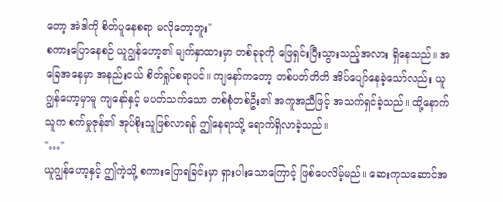တော့ အဲဒါကို စိတ်ပူနေစရာ မလိုတော့ဘူး"
စကားပြောနေစဉ် ယူဂျွန်ဟော့၏ မျက်နှာထားမှာ တစ်ခုခုကို ဖြေရှင်းပြီးသွားသည့်အလား ရှိနေသည်။ အခြေအနေမှာ အနည်းငယ် စိတ်ရှုပ်စရာပင်။ ကျနော်ကတော့ တစ်ပတ်တိတိ အိပ်ပျော်နေခဲ့သော်လည်း ယူဂျွန်ဟော့မှာမူ ကျနော်နှင့် မပတ်သက်သော တစ်စုံတစ်ဦး၏ အကူအညီဖြင့် အသက်ရှင်ခဲ့သည်။ ထို့နောက် သူက စက်မှုဇုန်၏ အုပ်စိုးသူဖြစ်လာရန် ဤနေရာသို့ ရောက်ရှိလာခဲ့သည်။
"…"
ယူဂျွန်ဟော့နှင့် ဤကဲ့သို့ စကားပြောရခြင်းမှာ ရှားပါးသောကြောင့် ဖြစ်ပေလိမ့်မည်။ ဆေးကုသဆောင်အ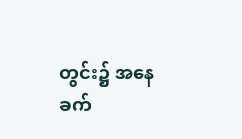တွင်း၌ အနေခက်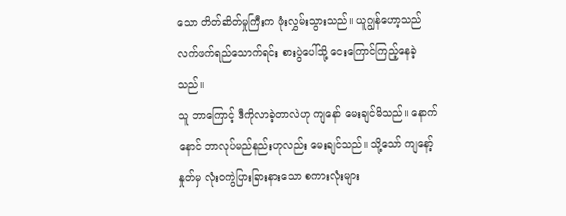သော တိတ်ဆိတ်မှုကြီးက ဖုံးလွှမ်းသွားသည်။ ယူဂျွန်ဟော့သည် လက်ဖက်ရည်သောက်ရင်း စားပွဲပေါ်သို့ ငေးကြောင်ကြည့်နေခဲ့သည်။
သူ ဘာကြောင့် ဒီကိုလာခဲ့တာလဲဟု ကျနော် မေးချင်မိသည်။ နောက်နောင် ဘာလုပ်မည်နည်းဟုလည်း မေးချင်သည်။ သို့သော် ကျနော့်နှုတ်မှ လုံးဝကွဲပြားခြားနားသော စကားလုံးများ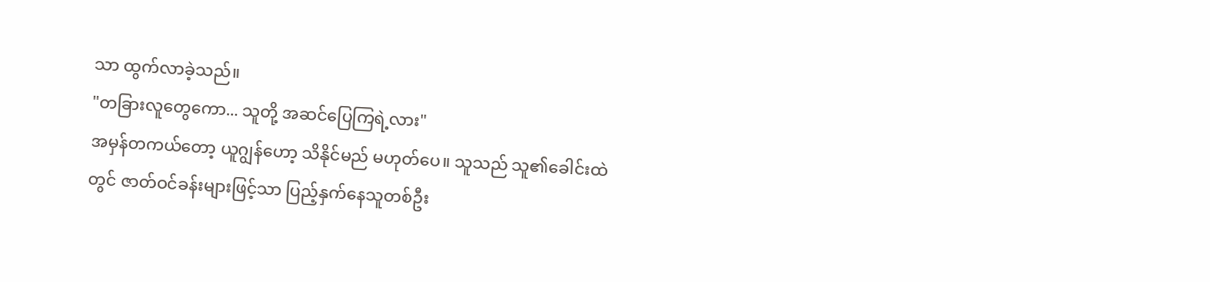သာ ထွက်လာခဲ့သည်။
"တခြားလူတွေကော... သူတို့ အဆင်ပြေကြရဲ့လား"
အမှန်တကယ်တော့ ယူဂျွန်ဟော့ သိနိုင်မည် မဟုတ်ပေ။ သူသည် သူ၏ခေါင်းထဲတွင် ဇာတ်ဝင်ခန်းများဖြင့်သာ ပြည့်နှက်နေသူတစ်ဦး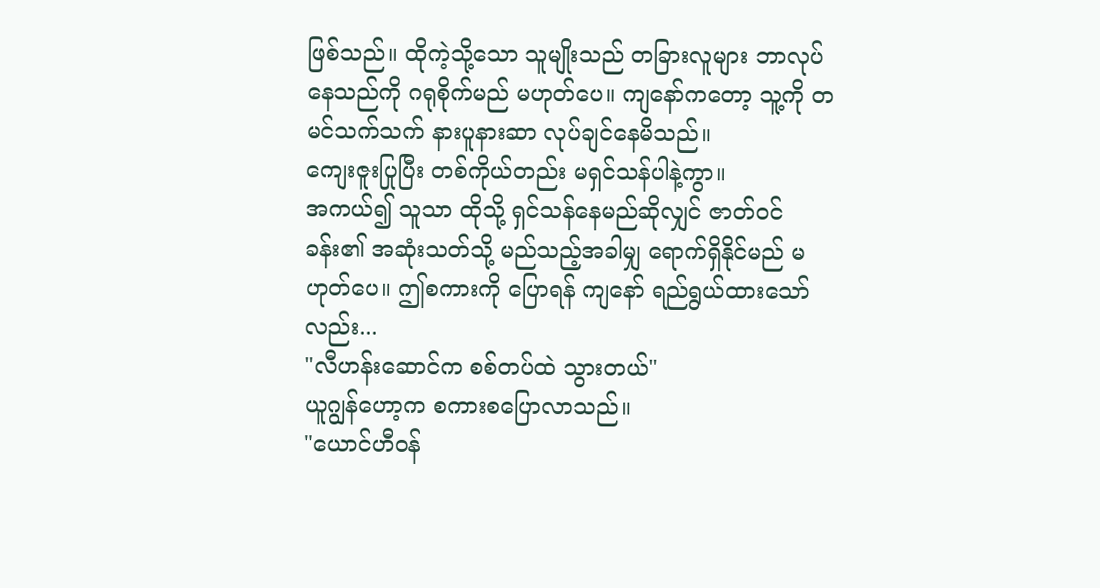ဖြစ်သည်။ ထိုကဲ့သို့သော သူမျိုးသည် တခြားလူများ ဘာလုပ်နေသည်ကို ဂရုစိုက်မည် မဟုတ်ပေ။ ကျနော်ကတော့ သူ့ကို တမင်သက်သက် နားပူနားဆာ လုပ်ချင်နေမိသည်။
ကျေးဇူးပြုပြီး တစ်ကိုယ်တည်း မရှင်သန်ပါနဲ့ကွာ။
အကယ်၍ သူသာ ထိုသို့ ရှင်သန်နေမည်ဆိုလျှင် ဇာတ်ဝင်ခန်း၏ အဆုံးသတ်သို့ မည်သည့်အခါမျှ ရောက်ရှိနိုင်မည် မဟုတ်ပေ။ ဤစကားကို ပြောရန် ကျနော် ရည်ရွယ်ထားသော်လည်း...
"လီဟန်းဆောင်က စစ်တပ်ထဲ သွားတယ်"
ယူဂျွန်ဟော့က စကားစပြောလာသည်။
"ယောင်ဟီဝန်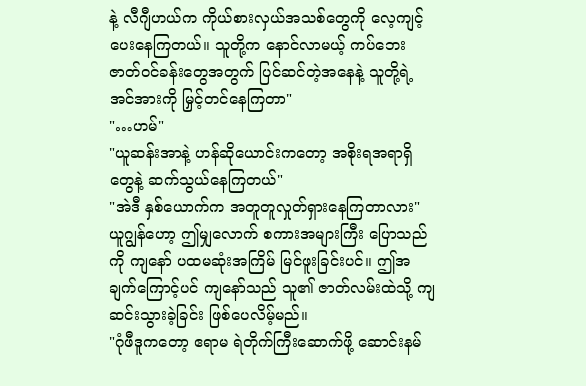နဲ့ လီဂျီဟယ်က ကိုယ်စားလှယ်အသစ်တွေကို လေ့ကျင့်ပေးနေကြတယ်။ သူတို့က နောင်လာမယ့် ကပ်ဘေး ဇာတ်ဝင်ခန်းတွေအတွက် ပြင်ဆင်တဲ့အနေနဲ့ သူတို့ရဲ့ အင်အားကို မြှင့်တင်နေကြတာ"
"…ဟမ်"
"ယူဆန်းအာနဲ့ ဟန်ဆိုယောင်းကတော့ အစိုးရအရာရှိတွေနဲ့ ဆက်သွယ်နေကြတယ်"
"အဲဒီ နှစ်ယောက်က အတူတူလှုတ်ရှားနေကြတာလား"
ယူဂျွန်ဟော့ ဤမျှလောက် စကားအများကြီး ပြောသည်ကို ကျနော် ပထမဆုံးအကြိမ် မြင်ဖူးခြင်းပင်။ ဤအချက်ကြောင့်ပင် ကျနော်သည် သူ၏ ဇာတ်လမ်းထဲသို့ ကျဆင်းသွားခဲ့ခြင်း ဖြစ်ပေလိမ့်မည်။
"ဂုံဖီဒူကတော့ ဧရာမ ရဲတိုက်ကြီးဆောက်ဖို့ ဆောင်းနမ်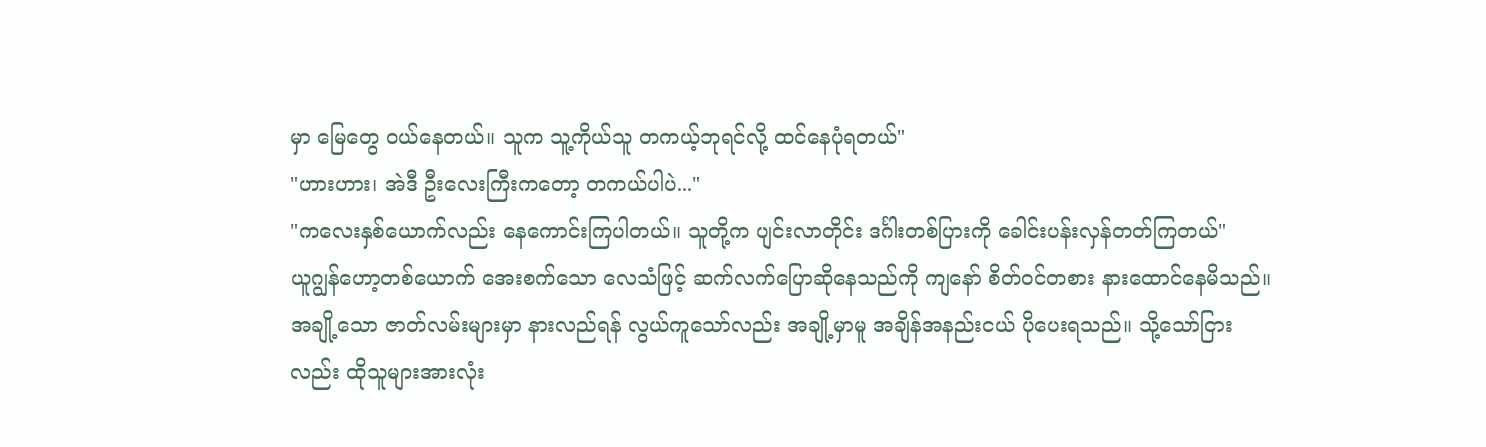မှာ မြေတွေ ဝယ်နေတယ်။ သူက သူ့ကိုယ်သူ တကယ့်ဘုရင်လို့ ထင်နေပုံရတယ်"
"ဟားဟား၊ အဲဒီ ဦးလေးကြီးကတော့ တကယ်ပါပဲ..."
"ကလေးနှစ်ယောက်လည်း နေကောင်းကြပါတယ်။ သူတို့က ပျင်းလာတိုင်း ဒင်္ဂါးတစ်ပြားကို ခေါင်းပန်းလှန်တတ်ကြတယ်"
ယူဂျွန်ဟော့တစ်ယောက် အေးစက်သော လေသံဖြင့် ဆက်လက်ပြောဆိုနေသည်ကို ကျနော် စိတ်ဝင်တစား နားထောင်နေမိသည်။ အချို့သော ဇာတ်လမ်းများမှာ နားလည်ရန် လွယ်ကူသော်လည်း အချို့မှာမူ အချိန်အနည်းငယ် ပိုပေးရသည်။ သို့သော်ငြားလည်း ထိုသူများအားလုံး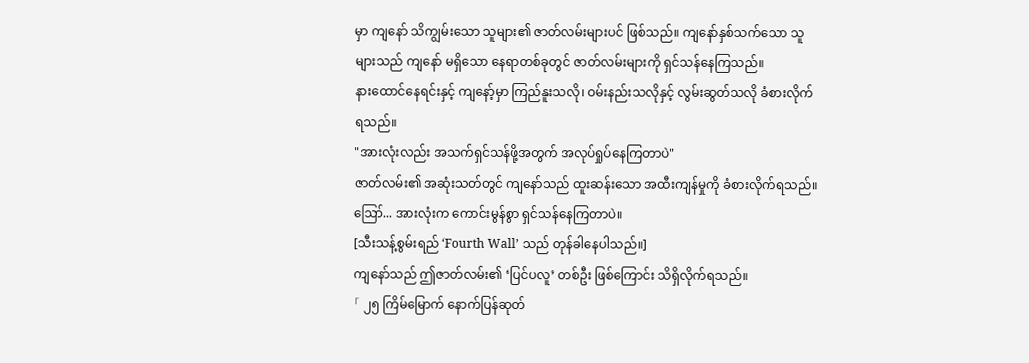မှာ ကျနော် သိကျွမ်းသော သူများ၏ ဇာတ်လမ်းများပင် ဖြစ်သည်။ ကျနော်နှစ်သက်သော သူများသည် ကျနော် မရှိသော နေရာတစ်ခုတွင် ဇာတ်လမ်းများကို ရှင်သန်နေကြသည်။
နားထောင်နေရင်းနှင့် ကျနော့်မှာ ကြည်နူးသလို၊ ဝမ်းနည်းသလိုနှင့် လွမ်းဆွတ်သလို ခံစားလိုက်ရသည်။
"အားလုံးလည်း အသက်ရှင်သန်ဖို့အတွက် အလုပ်ရှုပ်နေကြတာပဲ"
ဇာတ်လမ်း၏ အဆုံးသတ်တွင် ကျနော်သည် ထူးဆန်းသော အထီးကျန်မှုကို ခံစားလိုက်ရသည်။
ဪ... အားလုံးက ကောင်းမွန်စွာ ရှင်သန်နေကြတာပဲ။
[သီးသန့်စွမ်းရည် ‘Fourth Wall’ သည် တုန်ခါနေပါသည်။]
ကျနော်သည် ဤဇာတ်လမ်း၏ ‘ပြင်ပလူ’ တစ်ဦး ဖြစ်ကြောင်း သိရှိလိုက်ရသည်။
「 ၂၅ ကြိမ်မြောက် နောက်ပြန်ဆုတ်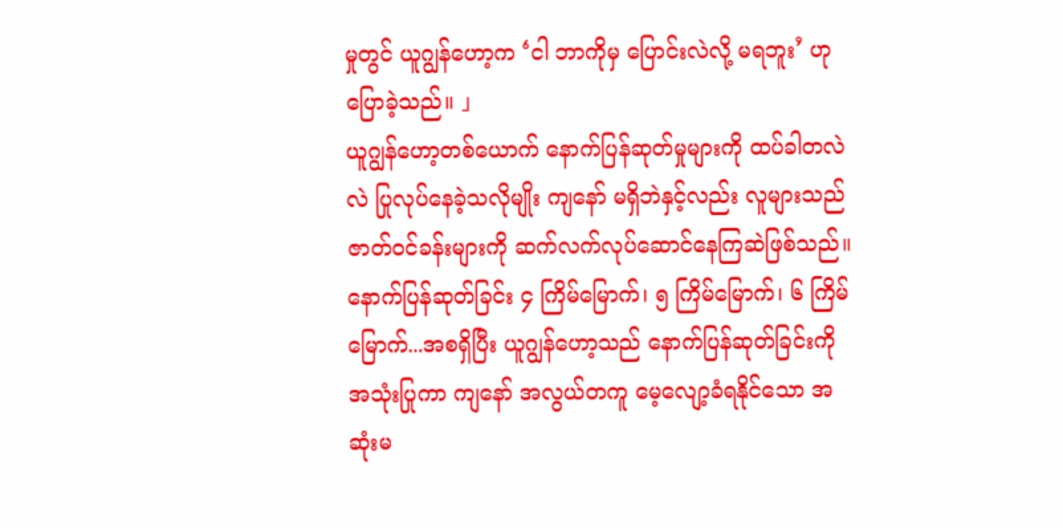မှုတွင် ယူဂျွန်ဟော့က ‘ငါ ဘာကိုမှ ပြောင်းလဲလို့ မရဘူး’ ဟု ပြောခဲ့သည်။ 」
ယူဂျွန်ဟော့တစ်ယောက် နောက်ပြန်ဆုတ်မှုများကို ထပ်ခါတလဲလဲ ပြုလုပ်နေခဲ့သလိုမျိုး ကျနော် မရှိဘဲနှင့်လည်း လူများသည် ဇာတ်ဝင်ခန်းများကို ဆက်လက်လုပ်ဆောင်နေကြဆဲဖြစ်သည်။
နောက်ပြန်ဆုတ်ခြင်း ၄ ကြိမ်မြောက်၊ ၅ ကြိမ်မြောက်၊ ၆ ကြိမ်မြောက်...အစရှိပြီး ယူဂျွန်ဟော့သည် နောက်ပြန်ဆုတ်ခြင်းကို အသုံးပြုကာ ကျနော် အလွယ်တကူ မေ့လျော့ခံရနိုင်သော အဆုံးမ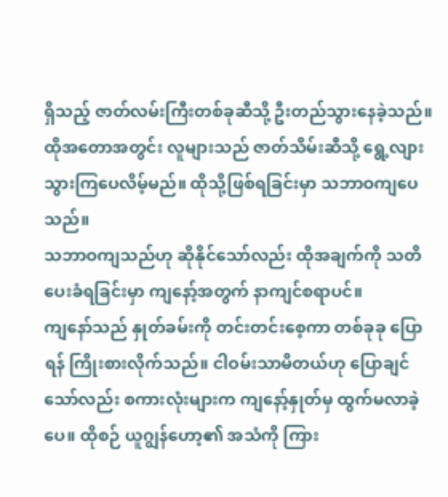ရှိသည့် ဇာတ်လမ်းကြီးတစ်ခုဆီသို့ ဦးတည်သွားနေခဲ့သည်။ ထိုအတောအတွင်း လူများသည် ဇာတ်သိမ်းဆီသို့ ရွေ့လျားသွားကြပေလိမ့်မည်။ ထိုသို့ဖြစ်ရခြင်းမှာ သဘာဝကျပေသည်။
သဘာဝကျသည်ဟု ဆိုနိုင်သော်လည်း ထိုအချက်ကို သတိပေးခံရခြင်းမှာ ကျနော့်အတွက် နာကျင်စရာပင်။
ကျနော်သည် နှုတ်ခမ်းကို တင်းတင်းစေ့ကာ တစ်ခုခု ပြောရန် ကြိုးစားလိုက်သည်။ ငါဝမ်းသာမိတယ်ဟု ပြောချင်သော်လည်း စကားလုံးများက ကျနော့်နှုတ်မှ ထွက်မလာခဲ့ပေ။ ထိုစဉ် ယူဂျွန်ဟော့၏ အသံကို ကြား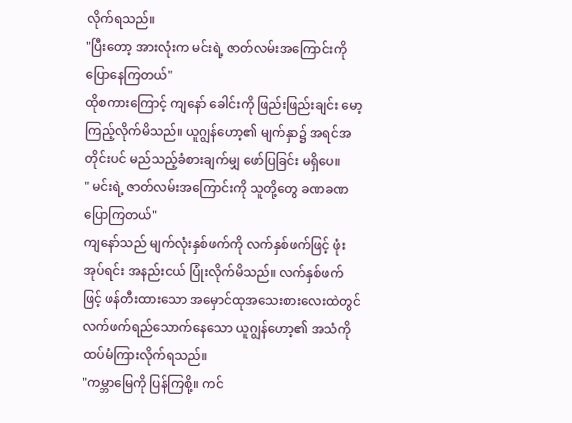လိုက်ရသည်။
"ပြီးတော့ အားလုံးက မင်းရဲ့ ဇာတ်လမ်းအကြောင်းကို ပြောနေကြတယ်"
ထိုစကားကြောင့် ကျနော် ခေါင်းကို ဖြည်းဖြည်းချင်း မော့ကြည့်လိုက်မိသည်။ ယူဂျွန်ဟော့၏ မျက်နှာ၌ အရင်အတိုင်းပင် မည်သည့်ခံစားချက်မျှ ဖော်ပြခြင်း မရှိပေ။
" မင်းရဲ့ ဇာတ်လမ်းအကြောင်းကို သူတို့တွေ ခဏခဏ ပြောကြတယ်"
ကျနော်သည် မျက်လုံးနှစ်ဖက်ကို လက်နှစ်ဖက်ဖြင့် ဖုံးအုပ်ရင်း အနည်းငယ် ပြုံးလိုက်မိသည်။ လက်နှစ်ဖက်ဖြင့် ဖန်တီးထားသော အမှောင်ထုအသေးစားလေးထဲတွင် လက်ဖက်ရည်သောက်နေသော ယူဂျွန်ဟော့၏ အသံကို ထပ်မံကြားလိုက်ရသည်။
"ကမ္ဘာမြေကို ပြန်ကြစို့။ ကင်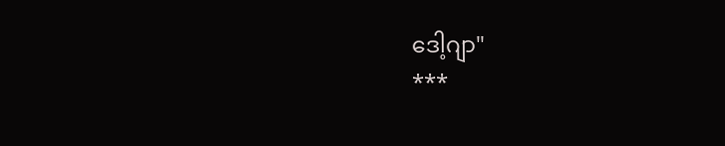ဒေါ့ဂျာ"
***